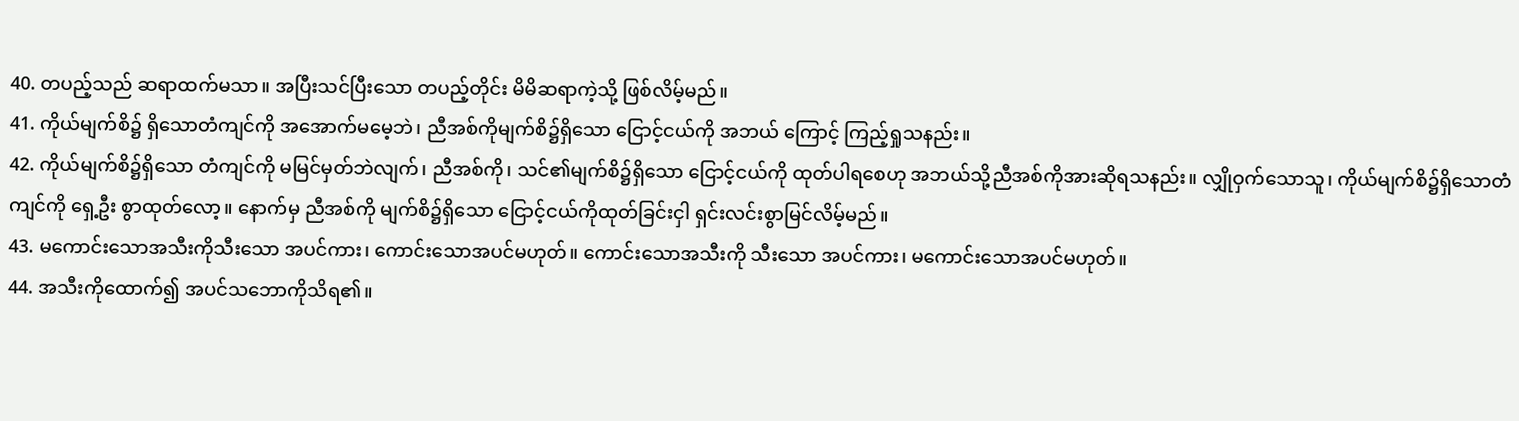40. တပည့်သည် ဆရာထက်မသာ။ အပြီးသင်ပြီးသော တပည့်တိုင်း မိမိဆရာကဲ့သို့ ဖြစ်လိမ့်မည်။
41. ကိုယ်မျက်စိ၌ ရှိသောတံကျင်ကို အအောက်မမေ့ဘဲ၊ ညီအစ်ကိုမျက်စိ၌ရှိသော ငြောင့်ငယ်ကို အဘယ် ကြောင့် ကြည့်ရှုသနည်း။
42. ကိုယ်မျက်စိ၌ရှိသော တံကျင်ကို မမြင်မှတ်ဘဲလျက်၊ ညီအစ်ကို၊ သင်၏မျက်စိ၌ရှိသော ငြောင့်ငယ်ကို ထုတ်ပါရစေဟု အဘယ်သို့ညီအစ်ကိုအားဆိုရသနည်း။ လျှိုဝှက်သောသူ၊ ကိုယ်မျက်စိ၌ရှိသောတံကျင်ကို ရှေ့ဦး စွာထုတ်လော့။ နောက်မှ ညီအစ်ကို မျက်စိ၌ရှိသော ငြောင့်ငယ်ကိုထုတ်ခြင်းငှါ ရှင်းလင်းစွာမြင်လိမ့်မည်။
43. မကောင်းသောအသီးကိုသီးသော အပင်ကား၊ ကောင်းသောအပင်မဟုတ်။ ကောင်းသောအသီးကို သီးသော အပင်ကား၊ မကောင်းသောအပင်မဟုတ်။
44. အသီးကိုထောက်၍ အပင်သဘောကိုသိရ၏။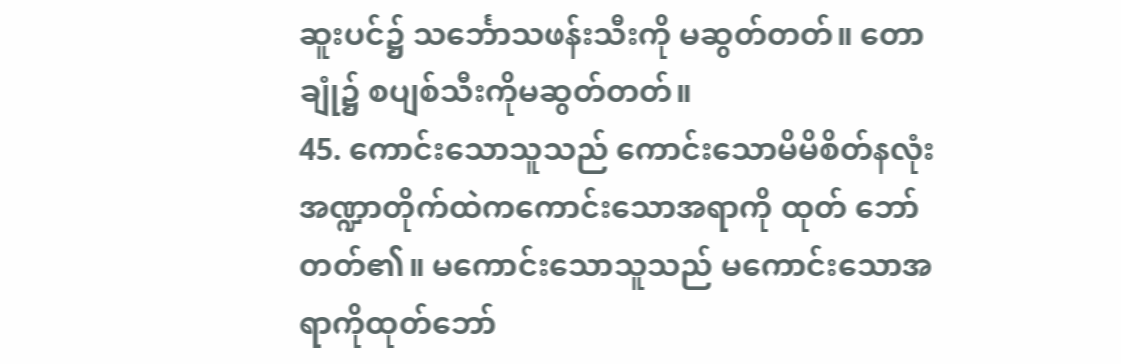ဆူးပင်၌ သင်္ဘောသဖန်းသီးကို မဆွတ်တတ်။ တောချုံ၌ စပျစ်သီးကိုမဆွတ်တတ်။
45. ကောင်းသောသူသည် ကောင်းသောမိမိစိတ်နလုံး အဏ္ဍာတိုက်ထဲကကောင်းသောအရာကို ထုတ် ဘော်တတ်၏။ မကောင်းသောသူသည် မကောင်းသောအရာကိုထုတ်ဘော်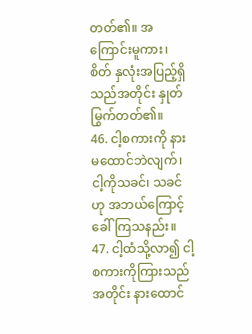တတ်၏။ အကြောင်းမူကား၊ စိတ် နှလုံးအပြည့်ရှိသည်အတိုင်း နှုတ်မြွက်တတ်၏။
46. ငါ့စကားကို နားမထောင်ဘဲလျက်၊ ငါ့ကိုသခင်၊ သခင်ဟု အဘယ်ကြောင့်ခေါ်ကြသနည်း။
47. ငါ့ထံသို့လာ၍ ငါ့စကားကိုကြားသည်အတိုင်း နားထောင်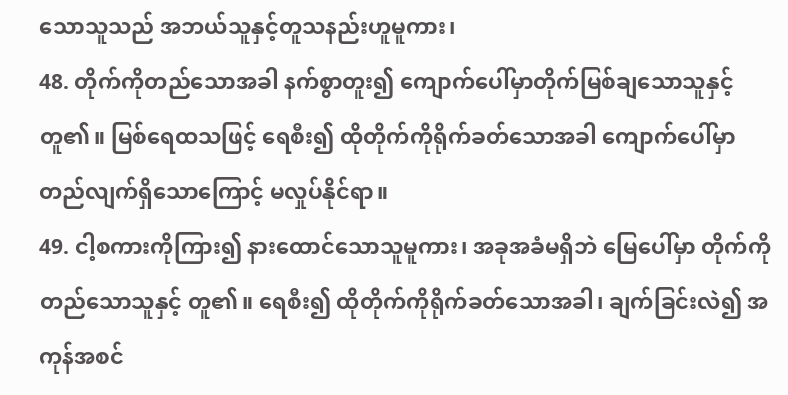သောသူသည် အဘယ်သူနှင့်တူသနည်းဟူမူကား၊
48. တိုက်ကိုတည်သောအခါ နက်စွာတူး၍ ကျောက်ပေါ်မှာတိုက်မြစ်ချသောသူနှင့်တူ၏။ မြစ်ရေထသဖြင့် ရေစီး၍ ထိုတိုက်ကိုရိုက်ခတ်သောအခါ ကျောက်ပေါ်မှာ တည်လျက်ရှိသောကြောင့် မလှုပ်နိုင်ရာ။
49. ငါ့စကားကိုကြား၍ နားထောင်သောသူမူကား၊ အခုအခံမရှိဘဲ မြေပေါ်မှာ တိုက်ကိုတည်သောသူနှင့် တူ၏။ ရေစီး၍ ထိုတိုက်ကိုရိုက်ခတ်သောအခါ၊ ချက်ခြင်းလဲ၍ အကုန်အစင်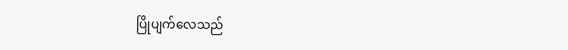ပြိုပျက်လေသည်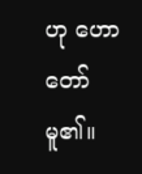ဟု ဟောတော်မူ၏။